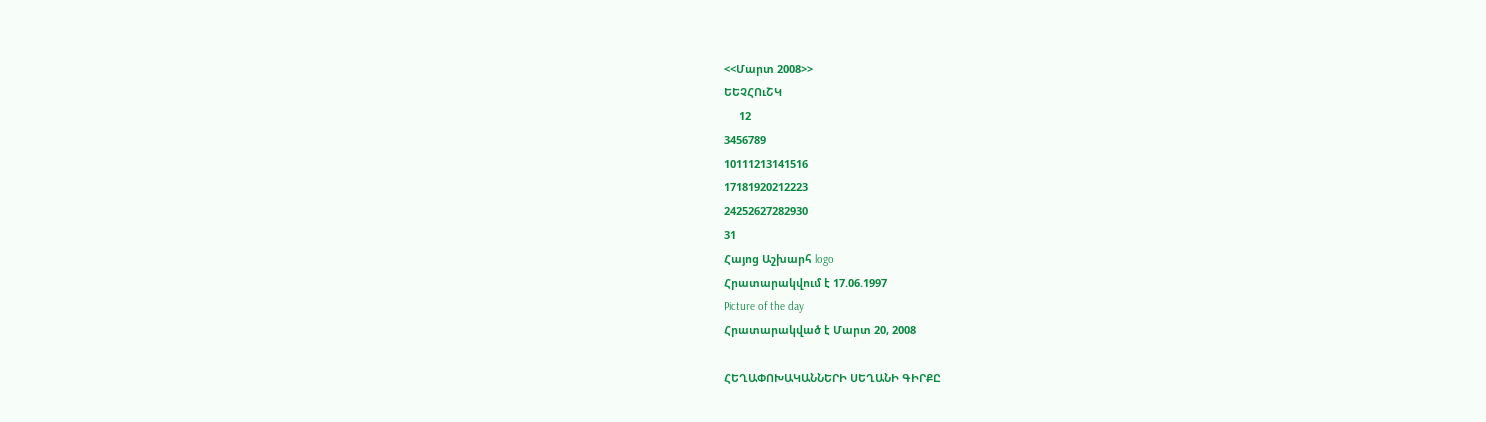<<Մարտ 2008>>
ԵԵՉՀՈւՇԿ
     12
3456789
10111213141516
17181920212223
24252627282930
31
Հայոց Աշխարհ logo
Հրատարակվում է 17.06.1997
Picture of the day
Հրատարակված է Մարտ 20, 2008

ՀԵՂԱՓՈԽԱԿԱՆՆԵՐԻ ՍԵՂԱՆԻ ԳԻՐՔԸ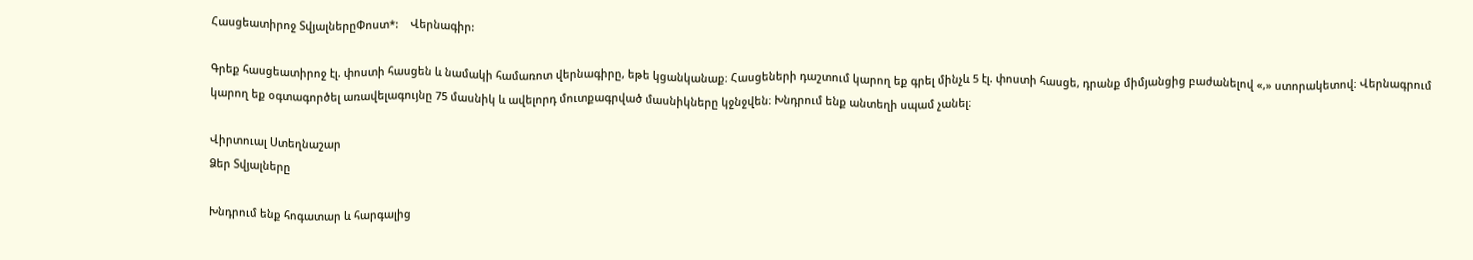Հասցեատիրոջ ՏվյալներըՓոստ*:    Վերնագիր:

Գրեք հասցեատիրոջ էլ. փոստի հասցեն և նամակի համառոտ վերնագիրը, եթե կցանկանաք։ Հասցեների դաշտում կարող եք գրել մինչև 5 էլ. փոստի հասցե, դրանք միմյանցից բաժանելով «,» ստորակետով։ Վերնագրում կարող եք օգտագործել առավելագույնը 75 մասնիկ և ավելորդ մուտքագրված մասնիկները կջնջվեն։ Խնդրում ենք անտեղի սպամ չանել։

Վիրտուալ Ստեղնաշար
Ձեր Տվյալները

Խնդրում ենք հոգատար և հարգալից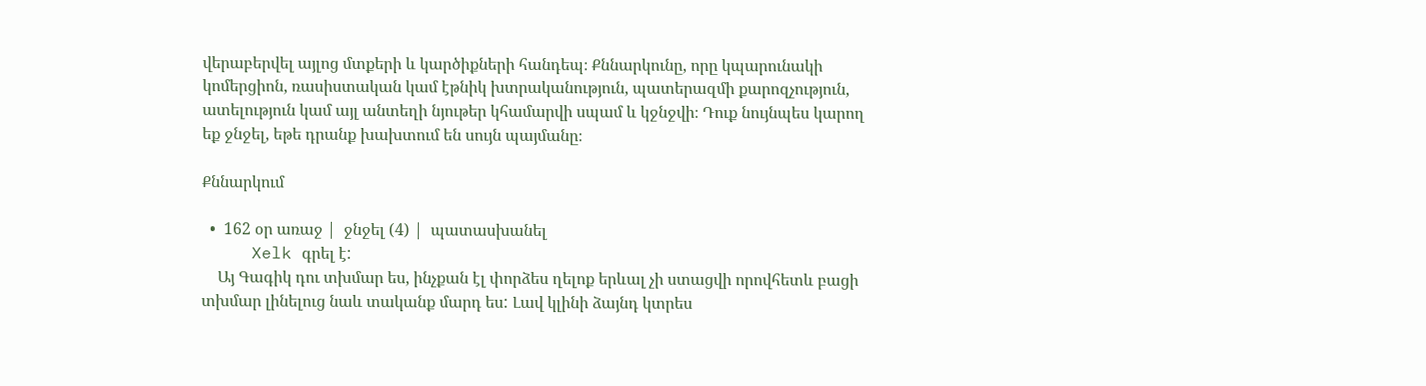վերաբերվել այլոց մտքերի և կարծիքների հանդեպ։ Քննարկունը, որը կպարունակի կոմերցիոն, ռասիստական կամ էթնիկ խտրականություն, պատերազմի քարոզչություն, ատելություն կամ այլ անտեղի նյութեր կհամարվի սպամ և կջնջվի։ Դուք նույնպես կարող եք ջնջել, եթե դրանք խախտում են սույն պայմանը։

Քննարկում

  •  162 օր առաջ |  ջնջել (4) |  պատասխանել
     Xelk գրել է:
    Այ Գագիկ դու տխմար ես, ինչքան էլ փորձես ղելոք երևալ չի ստացվի որովհետև բացի տխմար լինելուց նաև տականք մարդ ես: Լավ կլինի ձայնդ կտրես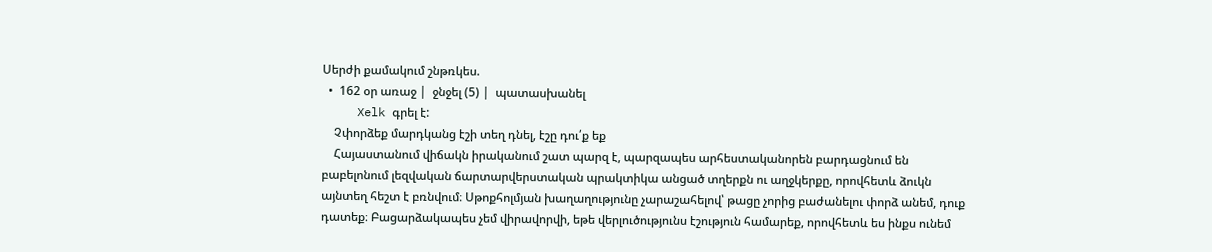Սերժի քամակում շնթռկես.
  •  162 օր առաջ |  ջնջել (5) |  պատասխանել
     Xelk գրել է:
    Չփորձեք մարդկանց էշի տեղ դնել, էշը դու՛ք եք
    Հայաստանում վիճակն իրականում շատ պարզ է, պարզապես արհեստականորեն բարդացնում են բաբելոնում լեզվական ճարտարվերստական պրակտիկա անցած տղերքն ու աղջկերքը, որովհետև ձուկն այնտեղ հեշտ է բռնվում։ Սթոքհոլմյան խաղաղությունը չարաշահելով՝ թացը չորից բաժանելու փորձ անեմ, դուք դատեք։ Բացարձակապես չեմ վիրավորվի, եթե վերլուծությունս էշություն համարեք, որովհետև ես ինքս ունեմ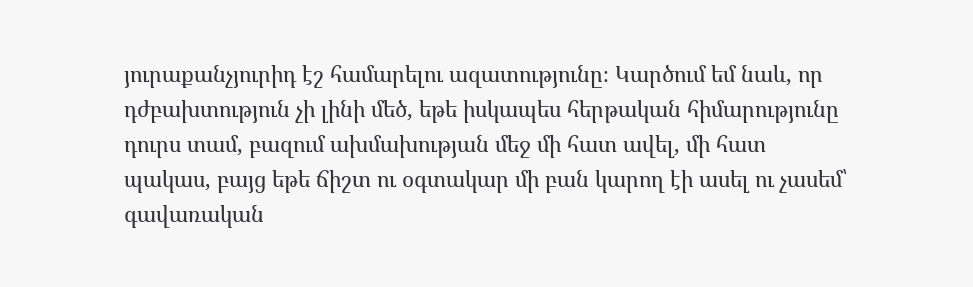յուրաքանչյուրիդ էշ համարելու ազատությունը։ Կարծում եմ նաև, որ դժբախտություն չի լինի մեծ, եթե իսկապես հերթական հիմարությունը դուրս տամ, բազում ախմախության մեջ մի հատ ավել, մի հատ պակաս, բայց եթե ճիշտ ու օգտակար մի բան կարող էի ասել ու չասեմ՝ գավառական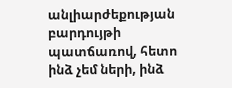անլիարժեքության բարդույթի պատճառով, հետո ինձ չեմ ների, ինձ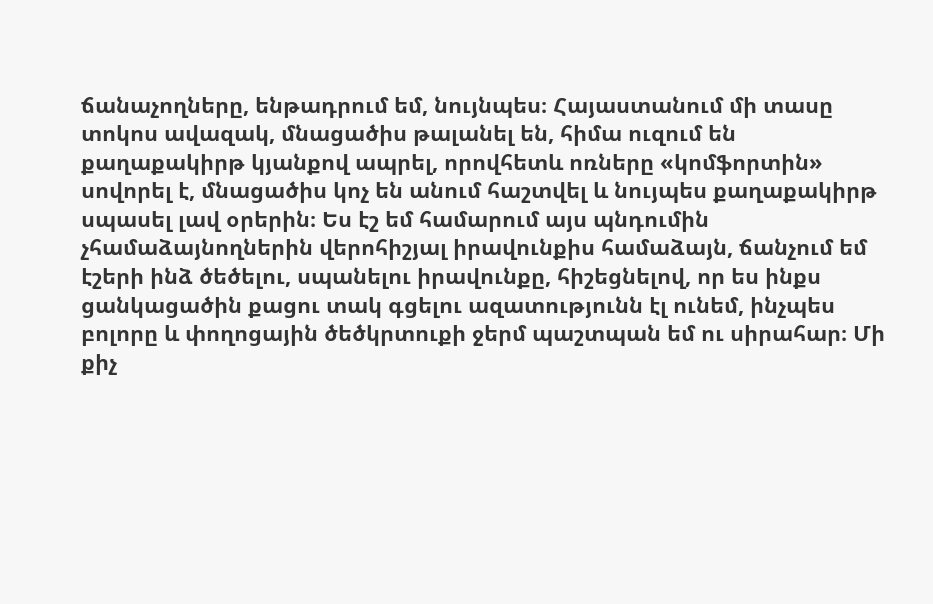ճանաչողները, ենթադրում եմ, նույնպես։ Հայաստանում մի տասը տոկոս ավազակ, մնացածիս թալանել են, հիմա ուզում են քաղաքակիրթ կյանքով ապրել, որովհետև ոռները «կոմֆորտին» սովորել է, մնացածիս կոչ են անում հաշտվել և նույպես քաղաքակիրթ սպասել լավ օրերին։ Ես էշ եմ համարում այս պնդումին չհամաձայնողներին վերոհիշյալ իրավունքիս համաձայն, ճանչում եմ էշերի ինձ ծեծելու, սպանելու իրավունքը, հիշեցնելով, որ ես ինքս ցանկացածին քացու տակ գցելու ազատությունն էլ ունեմ, ինչպես բոլորը և փողոցային ծեծկրտուքի ջերմ պաշտպան եմ ու սիրահար։ Մի քիչ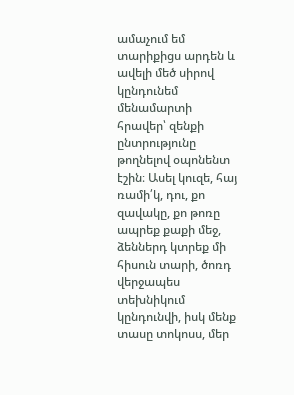ամաչում եմ տարիքիցս արդեն և ավելի մեծ սիրով կընդունեմ մենամարտի հրավեր՝ զենքի ընտրությունը թողնելով օպոնենտ էշին։ Ասել կուզե, հայ ռամի՛կ, դու, քո զավակը, քո թոռը ապրեք քաքի մեջ, ձեններդ կտրեք մի հիսուն տարի, ծոռդ վերջապես տեխնիկում կընդունվի, իսկ մենք տասը տոկոսս, մեր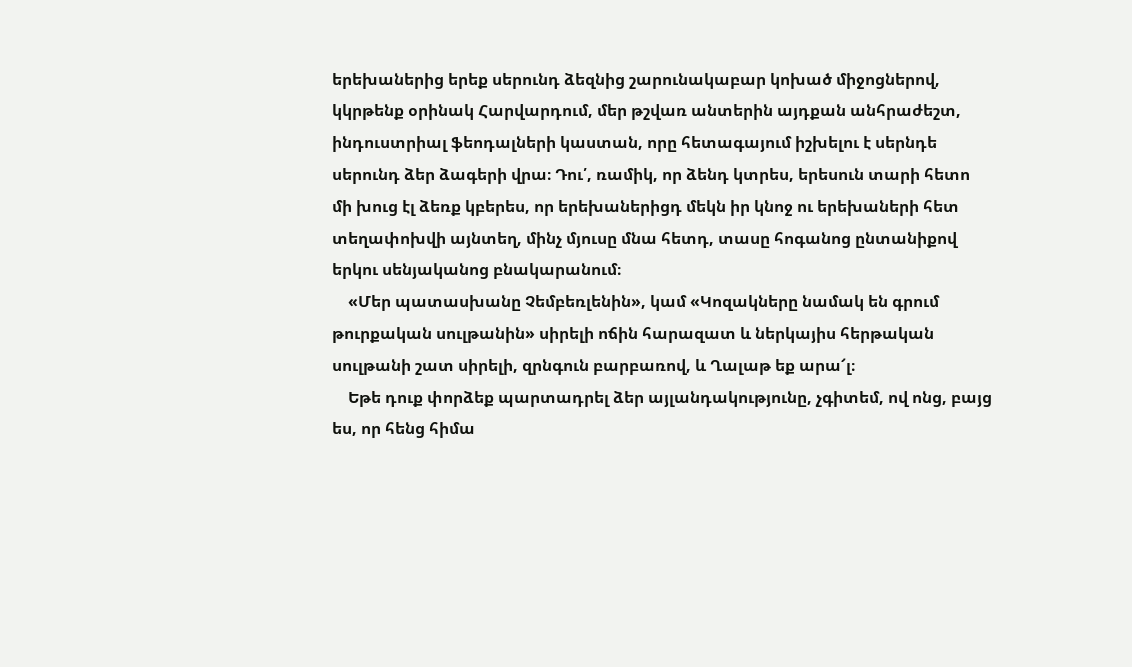երեխաներից երեք սերունդ ձեզնից շարունակաբար կոխած միջոցներով, կկրթենք օրինակ Հարվարդում, մեր թշվառ անտերին այդքան անհրաժեշտ, ինդուստրիալ ֆեոդալների կաստան, որը հետագայում իշխելու է սերնդե սերունդ ձեր ձագերի վրա։ Դու՛, ռամիկ, որ ձենդ կտրես, երեսուն տարի հետո մի խուց էլ ձեռք կբերես, որ երեխաներիցդ մեկն իր կնոջ ու երեխաների հետ տեղափոխվի այնտեղ, մինչ մյուսը մնա հետդ, տասը հոգանոց ընտանիքով երկու սենյականոց բնակարանում։
    «Մեր պատասխանը Չեմբեռլենին», կամ «Կոզակները նամակ են գրում թուրքական սուլթանին» սիրելի ոճին հարազատ և ներկայիս հերթական սուլթանի շատ սիրելի, զրնգուն բարբառով, և Ղալաթ եք արա՜լ։
    Եթե դուք փորձեք պարտադրել ձեր այլանդակությունը, չգիտեմ, ով ոնց, բայց ես, որ հենց հիմա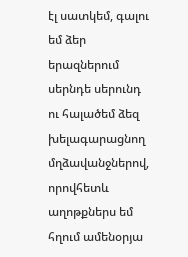էլ սատկեմ, գալու եմ ձեր երազներում սերնդե սերունդ ու հալածեմ ձեզ խելագարացնող մղձավանջներով, որովհետև աղոթքներս եմ հղում ամենօրյա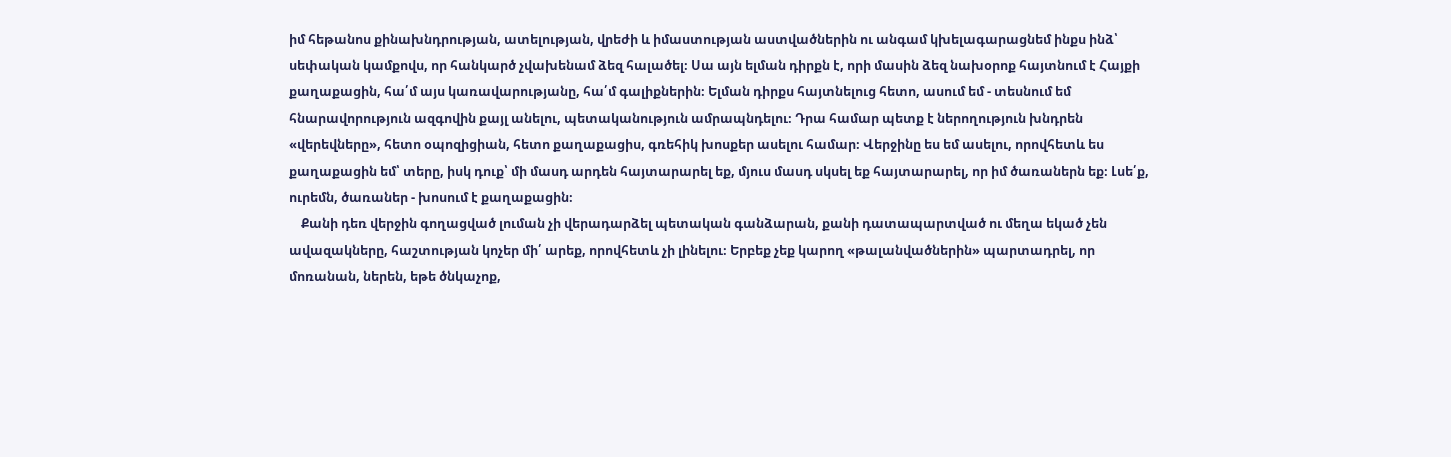իմ հեթանոս քինախնդրության, ատելության, վրեժի և իմաստության աստվածներին ու անգամ կխելագարացնեմ ինքս ինձ՝ սեփական կամքովս, որ հանկարծ չվախենամ ձեզ հալածել։ Սա այն ելման դիրքն է, որի մասին ձեզ նախօրոք հայտնում է Հայքի քաղաքացին, հա՛մ այս կառավարությանը, հա՛մ գալիքներին։ Ելման դիրքս հայտնելուց հետո, ասում եմ - տեսնում եմ հնարավորություն ազգովին քայլ անելու, պետականություն ամրապնդելու։ Դրա համար պետք է ներողություն խնդրեն «վերեվները», հետո օպոզիցիան, հետո քաղաքացիս, գռեհիկ խոսքեր ասելու համար։ Վերջինը ես եմ ասելու, որովհետև ես քաղաքացին եմ՝ տերը, իսկ դուք՝ մի մասդ արդեն հայտարարել եք, մյուս մասդ սկսել եք հայտարարել, որ իմ ծառաներն եք։ Լսե՛ք, ուրեմն, ծառաներ - խոսում է քաղաքացին։
    Քանի դեռ վերջին գողացված լուման չի վերադարձել պետական գանձարան, քանի դատապարտված ու մեղա եկած չեն ավազակները, հաշտության կոչեր մի՛ արեք, որովհետև չի լինելու։ Երբեք չեք կարող «թալանվածներին» պարտադրել, որ մոռանան, ներեն, եթե ծնկաչոք,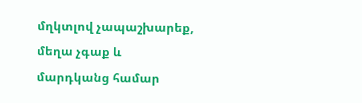մղկտլով չապաշխարեք, մեղա չգաք և մարդկանց համար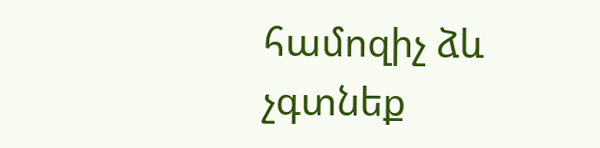համոզիչ ձև չգտնեք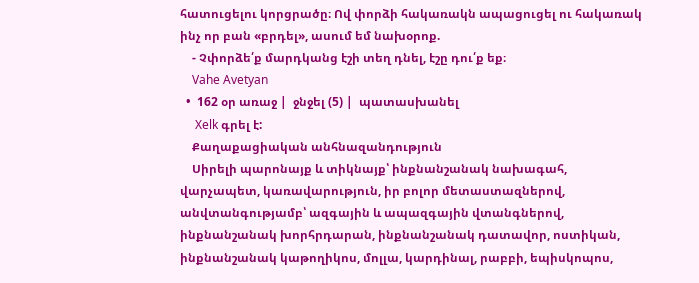հատուցելու կորցրածը։ Ով փորձի հակառակն ապացուցել ու հակառակ ինչ որ բան «բրդել», ասում եմ նախօրոք.
    - Չփորձե՛ք մարդկանց էշի տեղ դնել, էշը դու՛ք եք։
    Vahe Avetyan
  •  162 օր առաջ |  ջնջել (5) |  պատասխանել
     Xelk գրել է:
    Քաղաքացիական անհնազանդություն
    Սիրելի պարոնայք և տիկնայք՝ ինքնանշանակ նախագահ, վարչապետ, կառավարություն, իր բոլոր մետաստազներով, անվտանգությամբ՝ ազգային և ապազգային վտանգներով, ինքնանշանակ խորհրդարան, ինքնանշանակ դատավոր, ոստիկան, ինքնանշանակ կաթողիկոս, մոլլա, կարդինալ, րաբբի, եպիսկոպոս,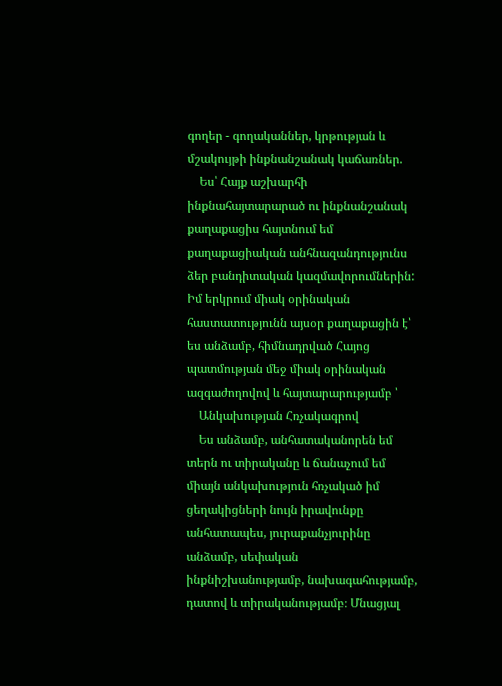գողեր - գողականներ, կրթության և մշակույթի ինքնանշանակ կաճառներ.
    Ես՝ Հայք աշխարհի ինքնահայտարարած ու ինքնանշանակ քաղաքացիս հայտնում եմ քաղաքացիական անհնազանդությունս ձեր բանդիտական կազմավորումներին: Իմ երկրում միակ օրինական հաստատությունն այսօր քաղաքացին է՝ ես անձամբ, հիմնադրված Հայոց պատմության մեջ միակ օրինական ազգաժողովով և հայտարարությամբ ՝
    Անկախության Հռչակագրով
    Ես անձամբ, անհատականորեն եմ տերն ու տիրականը և ճանաչում եմ միայն անկախություն հռչակած իմ ցեղակիցների նույն իրավունքը անհատապես, յուրաքանչյուրինը անձամբ, սեփական ինքնիշխանությամբ, նախագահությամբ, դատով և տիրականությամբ։ Մնացյալ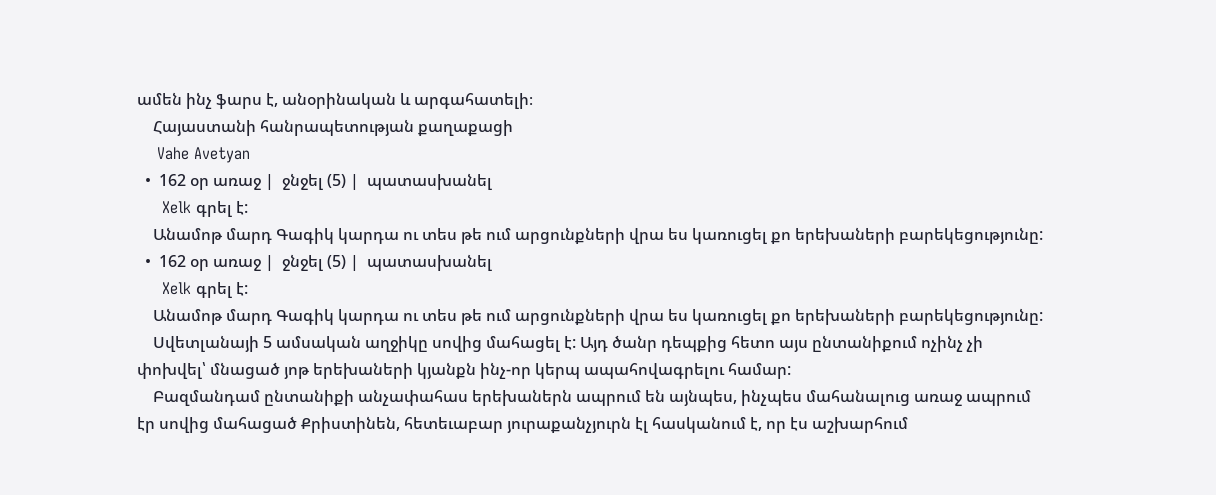ամեն ինչ ֆարս է, անօրինական և արգահատելի։
    Հայաստանի հանրապետության քաղաքացի
    Vahe Avetyan
  •  162 օր առաջ |  ջնջել (5) |  պատասխանել
     Xelk գրել է:
    Անամոթ մարդ Գագիկ կարդա ու տես թե ում արցունքների վրա ես կառուցել քո երեխաների բարեկեցությունը:
  •  162 օր առաջ |  ջնջել (5) |  պատասխանել
     Xelk գրել է:
    Անամոթ մարդ Գագիկ կարդա ու տես թե ում արցունքների վրա ես կառուցել քո երեխաների բարեկեցությունը:
    Սվետլանայի 5 ամսական աղջիկը սովից մահացել է: Այդ ծանր դեպքից հետո այս ընտանիքում ոչինչ չի փոխվել՝ մնացած յոթ երեխաների կյանքն ինչ-որ կերպ ապահովագրելու համար:
    Բազմանդամ ընտանիքի անչափահաս երեխաներն ապրում են այնպես, ինչպես մահանալուց առաջ ապրում էր սովից մահացած Քրիստինեն, հետեւաբար յուրաքանչյուրն էլ հասկանում է, որ էս աշխարհում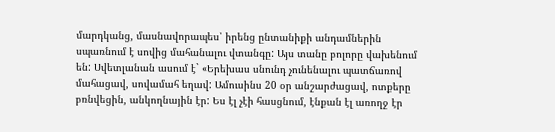մարդկանց, մասնավորապես՝ իրենց ընտանիքի անդամներին սպառնում է սովից մահանալու վտանգը: Այս տանը բոլորը վախենում են: Սվետլանան ասում է` «Երեխաս սնունդ չունենալու պատճառով մահացավ, սովամահ եղավ: Ամուսինս 20 օր անշարժացավ, ոտքերը բռնվեցին, անկողնային էր: Ես էլ չէի հասցնում, էնքան էլ առողջ էր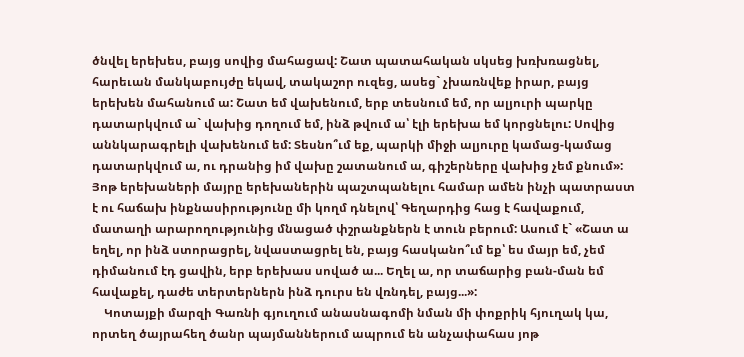ծնվել երեխես, բայց սովից մահացավ: Շատ պատահական սկսեց խռխռացնել, հարեւան մանկաբույժը եկավ, տակաշոր ուզեց, ասեց` չխառնվեք իրար, բայց երեխեն մահանում ա: Շատ եմ վախենում, երբ տեսնում եմ, որ ալյուրի պարկը դատարկվում ա` վախից դողում եմ, ինձ թվում ա՝ էլի երեխա եմ կորցնելու: Սովից աննկարագրելի վախենում եմ: Տեսնո՞ւմ եք, պարկի միջի ալյուրը կամաց-կամաց դատարկվում ա, ու դրանից իմ վախը շատանում ա, գիշերները վախից չեմ քնում»: Յոթ երեխաների մայրը երեխաներին պաշտպանելու համար ամեն ինչի պատրաստ է ու հաճախ ինքնասիրությունը մի կողմ դնելով՝ Գեղարդից հաց է հավաքում, մատաղի արարողությունից մնացած փշրանքներն է տուն բերում: Ասում է` «Շատ ա եղել, որ ինձ ստորացրել, նվաստացրել են, բայց հասկանո՞ւմ եք՝ ես մայր եմ, չեմ դիմանում էդ ցավին, երբ երեխաս սոված ա... Եղել ա, որ տաճարից բան-ման եմ հավաքել, դաժե տերտերներն ինձ դուրս են վռնդել, բայց...»:
    Կոտայքի մարզի Գառնի գյուղում անասնագոմի նման մի փոքրիկ հյուղակ կա, որտեղ ծայրահեղ ծանր պայմաններում ապրում են անչափահաս յոթ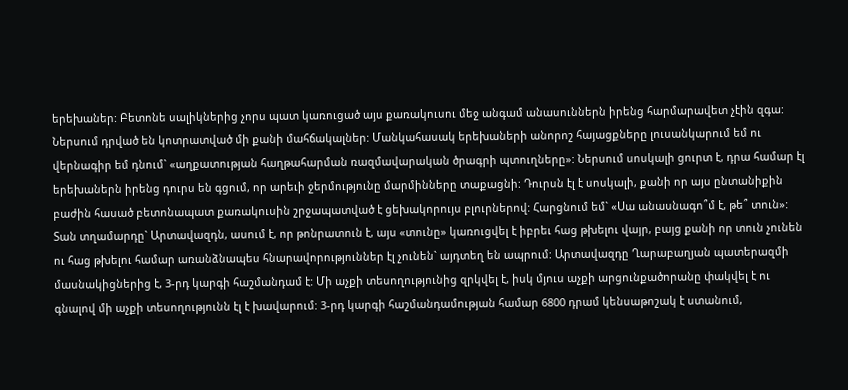երեխաներ: Բետոնե սալիկներից չորս պատ կառուցած այս քառակուսու մեջ անգամ անասուններն իրենց հարմարավետ չէին զգա: Ներսում դրված են կոտրատված մի քանի մահճակալներ: Մանկահասակ երեխաների անորոշ հայացքները լուսանկարում եմ ու վերնագիր եմ դնում` «աղքատության հաղթահարման ռազմավարական ծրագրի պտուղները»: Ներսում սոսկալի ցուրտ է, դրա համար էլ երեխաներն իրենց դուրս են գցում, որ արեւի ջերմությունը մարմինները տաքացնի: Դուրսն էլ է սոսկալի, քանի որ այս ընտանիքին բաժին հասած բետոնապատ քառակուսին շրջապատված է ցեխակորույս բլուրներով: Հարցնում եմ` «Սա անասնագո՞մ է, թե՞ տուն»: Տան տղամարդը` Արտավազդն, ասում է, որ թոնրատուն է, այս «տունը» կառուցվել է իբրեւ հաց թխելու վայր, բայց քանի որ տուն չունեն ու հաց թխելու համար առանձնապես հնարավորություններ էլ չունեն` այդտեղ են ապրում: Արտավազդը Ղարաբաղյան պատերազմի մասնակիցներից է, 3-րդ կարգի հաշմանդամ է: Մի աչքի տեսողությունից զրկվել է, իսկ մյուս աչքի արցունքածորանը փակվել է ու գնալով մի աչքի տեսողությունն էլ է խավարում: 3-րդ կարգի հաշմանդամության համար 6800 դրամ կենսաթոշակ է ստանում,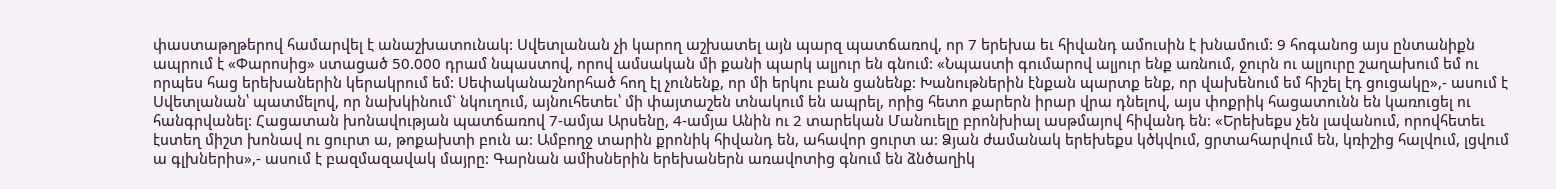փաստաթղթերով համարվել է անաշխատունակ: Սվետլանան չի կարող աշխատել այն պարզ պատճառով, որ 7 երեխա եւ հիվանդ ամուսին է խնամում: 9 հոգանոց այս ընտանիքն ապրում է «Փարոսից» ստացած 50.000 դրամ նպաստով, որով ամսական մի քանի պարկ ալյուր են գնում: «Նպաստի գումարով ալյուր ենք առնում, ջուրն ու ալյուրը շաղախում եմ ու որպես հաց երեխաներին կերակրում եմ: Սեփականաշնորհած հող էլ չունենք, որ մի երկու բան ցանենք: Խանութներին էնքան պարտք ենք, որ վախենում եմ հիշել էդ ցուցակը»,- ասում է Սվետլանան՝ պատմելով, որ նախկինում` նկուղում, այնուհետեւ՝ մի փայտաշեն տնակում են ապրել, որից հետո քարերն իրար վրա դնելով, այս փոքրիկ հացատունն են կառուցել ու հանգրվանել: Հացատան խոնավության պատճառով 7-ամյա Արսենը, 4-ամյա Անին ու 2 տարեկան Մանուելը բրոնխիալ ասթմայով հիվանդ են: «Երեխեքս չեն լավանում, որովհետեւ էստեղ միշտ խոնավ ու ցուրտ ա, թոքախտի բուն ա: Ամբողջ տարին քրոնիկ հիվանդ են, ահավոր ցուրտ ա: Ձյան ժամանակ երեխեքս կծկվում, ցրտահարվում են, կռիշից հալվում, լցվում ա գլխներիս»,- ասում է բազմազավակ մայրը: Գարնան ամիսներին երեխաներն առավոտից գնում են ձնծաղիկ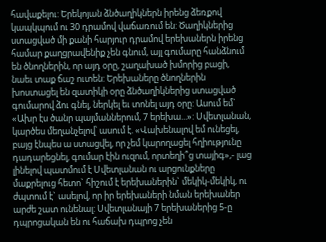հավաքելու: Երեկոյան ձնծաղիկներն իրենց ձեռքով կապկպում ու 30 դրամով վաճառում են: Ծաղիկներից ստացված մի քանի հարյուր դրամով երեխաներն իրենց համար քաղցրավենիք չեն գնում, այլ գումարը հանձնում են ծնողներին, որ այդ օրը, շաղախած խմորից բացի, նաեւ տաք ճաշ ուտեն: Երեխաները ծնողներին խոստացել են զատիկի օրը ձնծաղիկներից ստացված գումարով ձու գնել, ներկել եւ տոնել այդ օրը: Ասում եմ` «Ախր էս ծանր պայմաններում, 7 երեխա...»: Սվետլանան, կարծես մեղանչելով՝ ասում է. «Վախենալով եմ ունեցել, բայց էնպես ա ստացվել, որ չեմ կարողացել հղիությունը դադարեցնել, գումար էին ուզում, որտեղի՞ց տայիգ»,- լաց լինելով պատմում է Սվետլանան ու արցունքները մաքրելուց հետո` հիշում է երեխաներին` մեկիկ-մեկիկ, ու ժպտում է` ասելով, որ իր երեխաների նման երեխաներ արժե շատ ունենալ: Սվետլանայի 7 երեխաներից 5-ը դպրոցական են ու հաճախ դպրոց չեն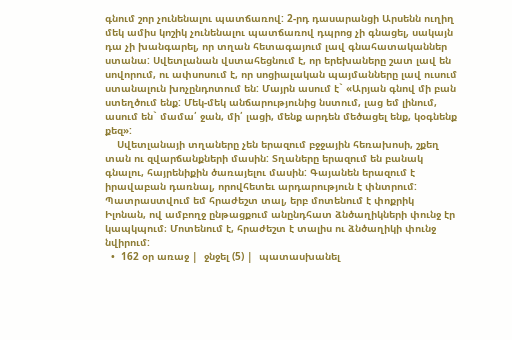գնում շոր չունենալու պատճառով: 2-րդ դասարանցի Արսենն ուղիղ մեկ ամիս կոշիկ չունենալու պատճառով դպրոց չի գնացել, սակայն դա չի խանգարել, որ տղան հետագայում լավ գնահատականներ ստանա: Սվետլանան վստահեցնում է, որ երեխաները շատ լավ են սովորում, ու ափսոսում է, որ սոցիալական պայմանները լավ ուսում ստանալուն խոչընդոտում են: Մայրն ասում է` «Արյան գնով մի բան ստեղծում ենք: Մեկ-մեկ անճարությունից նստում, լաց եմ լինում, ասում են` մամա՛ ջան, մի՛ լացի, մենք արդեն մեծացել ենք, կօգնենք քեզ»:
    Սվետլանայի տղաները չեն երազում բջջային հեռախոսի, շքեղ տան ու զվարճանքների մասին: Տղաները երազում են բանակ գնալու, հայրենիքին ծառայելու մասին: Գայանեն երազում է իրավաբան դառնալ, որովհետեւ արդարություն է փնտրում: Պատրաստվում եմ հրաժեշտ տալ, երբ մոտենում է փոքրիկ Իլոնան, ով ամբողջ ընթացքում անընդհատ ձնծաղիկների փունջ էր կապկպում։ Մոտենում է, հրաժեշտ է տալիս ու ձնծաղիկի փունջ նվիրում:
  •  162 օր առաջ |  ջնջել (5) |  պատասխանել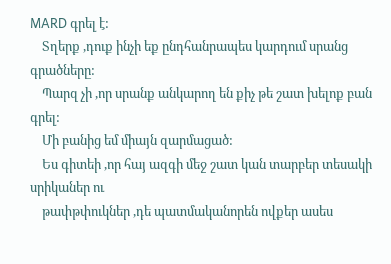MARD գրել է:
    Տղերք ,դուք ինչի եք ընդհանրապես կարդում սրանց գրածները:
    Պարզ չի ,որ սրանք անկարող են քիչ թե շատ խելոք բան գրել:
    Մի բանից եմ միայն զարմացած:
    Ես գիտեի ,որ հայ ազգի մեջ շատ կան տարբեր տեսակի սրիկաներ ու
    թափթփուկներ ,դե պատմականորեն ովքեր ասես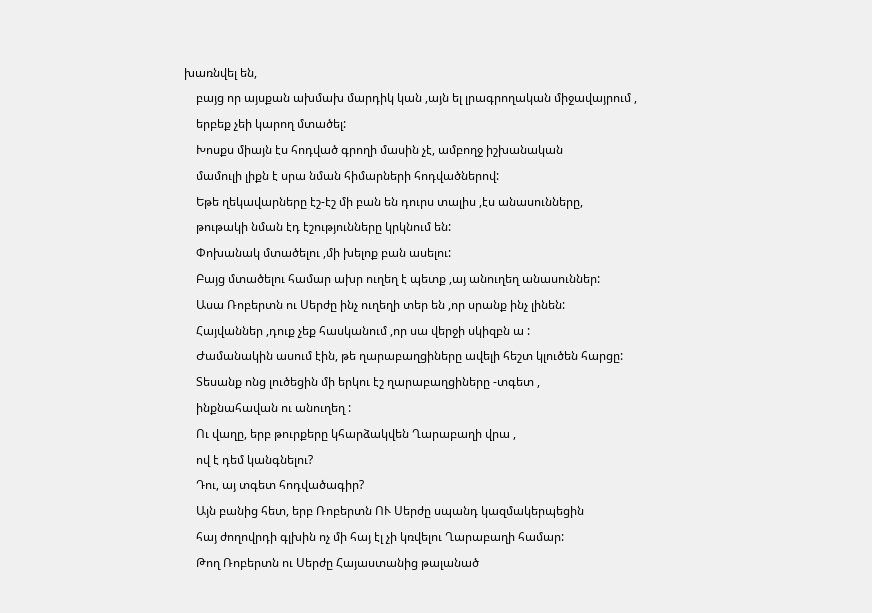խառնվել են,
    բայց որ այսքան ախմախ մարդիկ կան ,այն ել լրագրողական միջավայրում ,
    երբեք չեի կարող մտածել:
    Խոսքս միայն էս հոդված գրողի մասին չէ, ամբողջ իշխանական
    մամուլի լիքն է սրա նման հիմարների հոդվածներով:
    Եթե ղեկավարները էշ-էշ մի բան են դուրս տալիս ,էս անասունները,
    թութակի նման էդ էշությունները կրկնում են:
    Փոխանակ մտածելու ,մի խելոք բան ասելու:
    Բայց մտածելու համար ախր ուղեղ է պետք ,այ անուղեղ անասուններ:
    Ասա Ռոբերտն ու Սերժը ինչ ուղեղի տեր են ,որ սրանք ինչ լինեն:
    Հայվաններ ,դուք չեք հասկանում ,որ սա վերջի սկիզբն ա :
    Ժամանակին ասում էին, թե ղարաբաղցիները ավելի հեշտ կլուծեն հարցը:
    Տեսանք ոնց լուծեցին մի երկու էշ ղարաբաղցիները -տգետ ,
    ինքնահավան ու անուղեղ :
    Ու վաղը, երբ թուրքերը կհարձակվեն Ղարաբաղի վրա ,
    ով է դեմ կանգնելու?
    Դու, այ տգետ հոդվածագիր?
    Այն բանից հետ, երբ Ռոբերտն ՈՒ Սերժը սպանդ կազմակերպեցին
    հայ ժողովրդի գլխին ոչ մի հայ էլ չի կռվելու Ղարաբաղի համար:
    Թող Ռոբերտն ու Սերժը Հայաստանից թալանած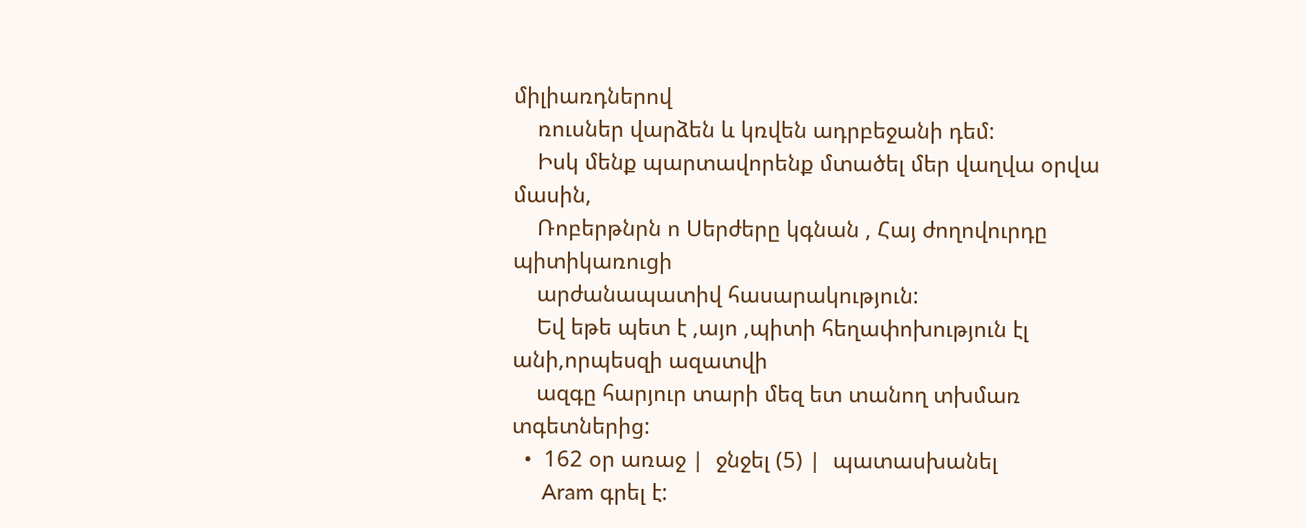միլիառդներով
    ռուսներ վարձեն և կռվեն ադրբեջանի դեմ:
    Իսկ մենք պարտավորենք մտածել մեր վաղվա օրվա մասին,
    Ռոբերթնրն ո Սերժերը կգնան , Հայ ժողովուրդը պիտիկառուցի
    արժանապատիվ հասարակություն:
    Եվ եթե պետ է ,այո ,պիտի հեղափոխություն էլ անի,որպեսզի ազատվի
    ազգը հարյուր տարի մեզ ետ տանող տխմառ տգետներից:
  •  162 օր առաջ |  ջնջել (5) |  պատասխանել
     Aram գրել է: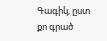Գագիկ, ըստ քո գրած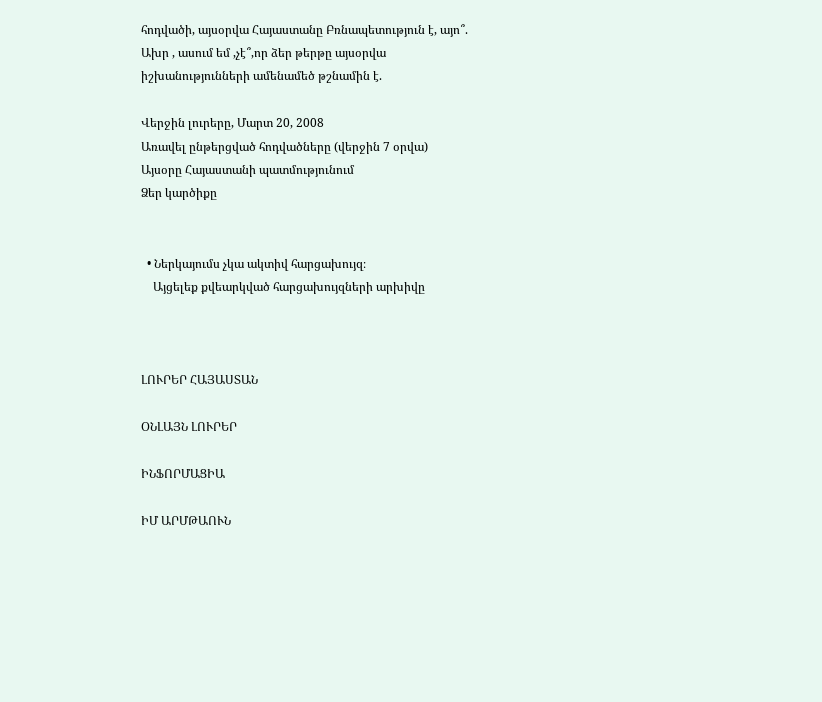հոդվածի, այսօրվա Հայաստանը Բռնապետություն է, այո՞. Ախր , ասում եմ ,չէ՞,որ ձեր թերթը այսօրվա իշխանությունների ամենամեծ թշնամին է.

Վերջին լուրերը, Մարտ 20, 2008
Առավել ընթերցված հոդվածները (վերջին 7 օրվա)
Այսօրը Հայաստանի պատմությունում
Ձեր կարծիքը


  • Ներկայումս չկա ակտիվ հարցախույզ։
    Այցելեք քվեարկված հարցախույզների արխիվը



ԼՈՒՐԵՐ ՀԱՅԱՍՏԱՆ

ՕՆԼԱՅՆ ԼՈՒՐԵՐ

ԻՆՖՈՐՄԱՑԻԱ

ԻՄ ԱՐՄԹԱՈՒՆ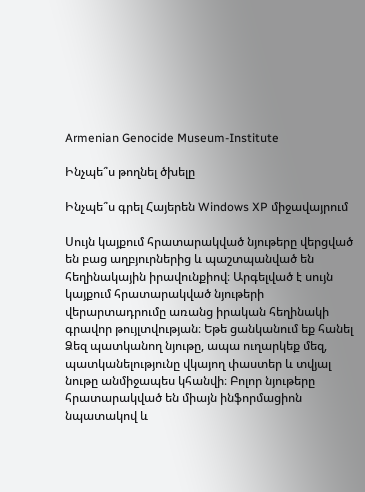Armenian Genocide Museum-Institute

Ինչպե՞ս թողնել ծխելը

Ինչպե՞ս գրել Հայերեն Windows XP միջավայրում

Սույն կայքում հրատարակված նյութերը վերցված են բաց աղբյուրներից և պաշտպանված են հեղինակային իրավունքիով։ Արգելված է սույն կայքում հրատարակված նյութերի վերարտադրումը առանց իրական հեղինակի գրավոր թույլտվության։ Եթե ցանկանում եք հանել Ձեզ պատկանող նյութը, ապա ուղարկեք մեզ, պատկանելությունը վկայող փաստեր և տվյալ նութը անմիջապես կհանվի։ Բոլոր նյութերը հրատարակված են միայն ինֆորմացիոն նպատակով և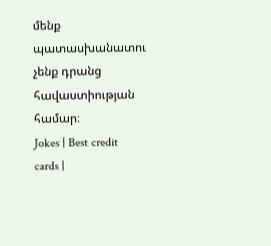մենք պատասխանատու չենք դրանց հավաստիության համար։
Jokes | Best credit cards |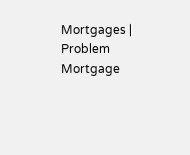Mortgages | Problem Mortgage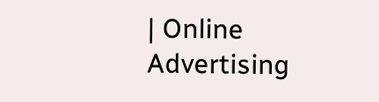| Online Advertising